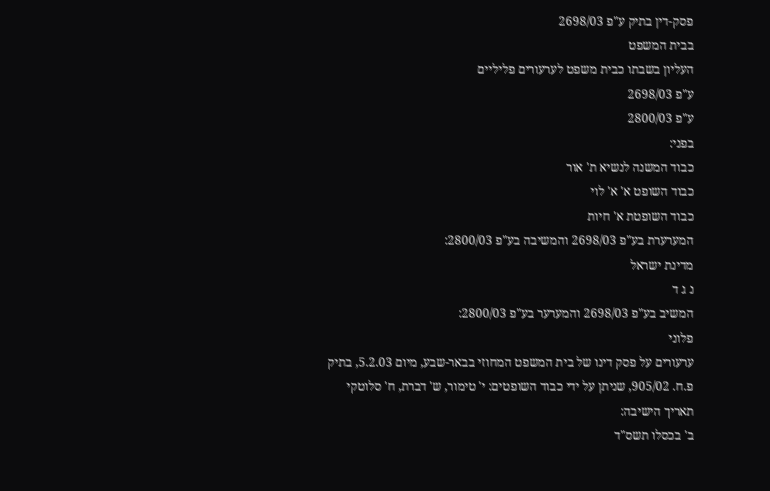פסק-דין בתיק ע"פ 2698/03
בבית המשפט
העליון בשבתו כבית משפט לערעורים פליליים
ע"פ 2698/03
ע"פ 2800/03
בפני:
כבוד המשנה לנשיא ת' אור
כבוד השופט א' א' לוי
כבוד השופטת א' חיות
המערערת בע"פ 2698/03 והמשיבה בע"פ 2800/03:
מדינת ישראל
נ ג ד
המשיב בע"פ 2698/03 והמערער בע"פ 2800/03:
פלוני
ערעורים על פסק דינו של בית המשפט המחוזי בבאר-שבע, מיום 5.2.03, בתיק
פ.ח. 905/02, שניתן על ידי כבוד השופטים: י' טימור, ש' דברת, ח' סלוטקי
תאריך הישיבה:
ב' בכסלו תשס"ד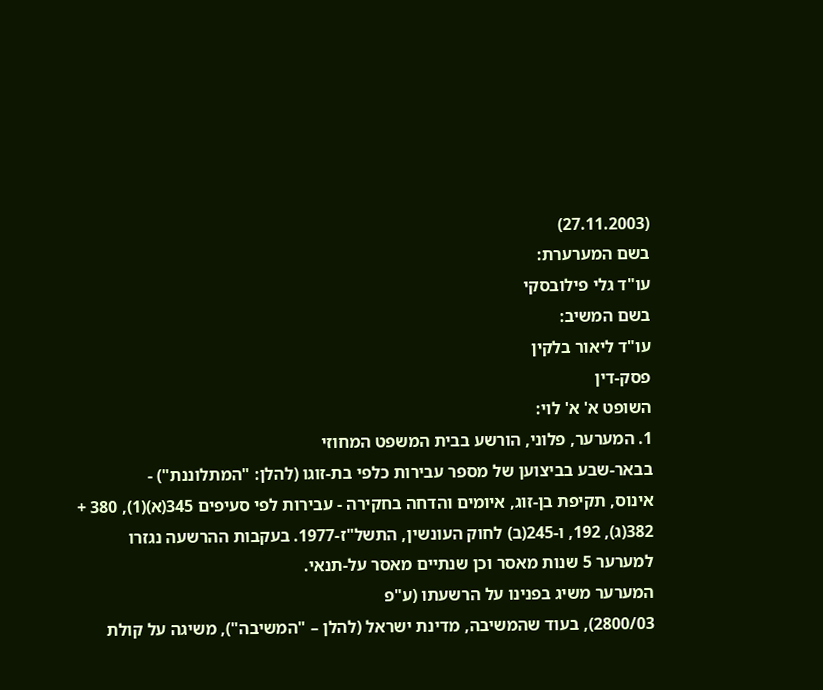(27.11.2003)
בשם המערערת:
עו"ד גלי פילובסקי
בשם המשיב:
עו"ד ליאור בלקין
פסק-דין
השופט א' א' לוי:
1. המערער, פלוני, הורשע בבית המשפט המחוזי
בבאר-שבע בביצוען של מספר עבירות כלפי בת-זוגו (להלן: "המתלוננת") -
אינוס, תקיפת בן-זוג, איומים והדחה בחקירה - עבירות לפי סעיפים 345(א)(1), 380 +
382(ג), 192, ו-245(ב) לחוק העונשין, התשל"ז-1977. בעקבות ההרשעה נגזרו
למערער 5 שנות מאסר וכן שנתיים מאסר על-תנאי.
המערער משיג בפנינו על הרשעתו (ע"פ
2800/03), בעוד שהמשיבה, מדינת ישראל (להלן – "המשיבה"), משיגה על קולת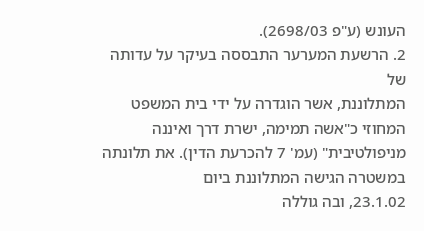העונש (ע"פ 2698/03).
2. הרשעת המערער התבססה בעיקר על עדותה של
המתלוננת, אשר הוגדרה על ידי בית המשפט המחוזי כ"אשה תמימה, ישרת דרך ואיננה
מניפולטיבית" (עמ' 7 להכרעת הדין). את תלונתה במשטרה הגישה המתלוננת ביום
23.1.02, ובה גוללה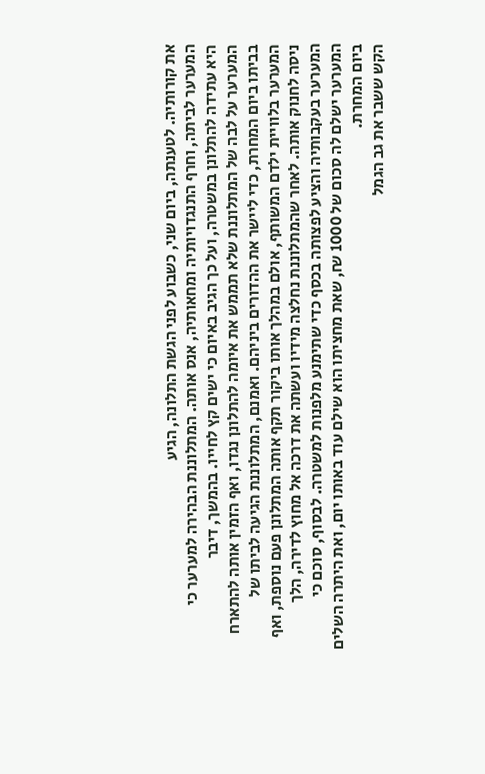את קורותיה. לטענתה, ביום שני, כשבוע לפני הגשת התלונה, הגיע
המערער לביתה, וחרף התנגדויותיה ומחאותיה, אנס אותה. המתלוננת הבהירה למערער כי
היא עתידה להתלונן במשטרה, ועל כך הגיב באיום כי ישים קץ לחייו. בהמשך, דיבר
המערער על לבה של המתלוננת שלא תממש את איומה להתלונן נגדו, ואף הזמין אותה להתארח
בביתו ביום המחרת, כדי ליישר את ההדורים ביניהם. ואמנם, המתלוננת הגיעה לביתו של
המערער בלוויית ילדם המשותף, אולם במהלך אותו ביקור תקף אותה המתלונן פעם נוספת, ואף
ניסה לחנוק אותה. לאחר שהמתלוננת נחלצה מידיו ועשתה את דרכה אל מחוץ לדירה, הלך
המערער בעקבותיה והציע לפצותה בכסף כדי שתימנע מלפנות למשטרה. לבסוף, סוכם כי
המערער ישלם לה סכום של 1000 ₪, שאת מחציתו הוא שילם עוד באותו יום, ואת היתרה השלים
ביום המחרת.
הקש ששבר את גב הגמל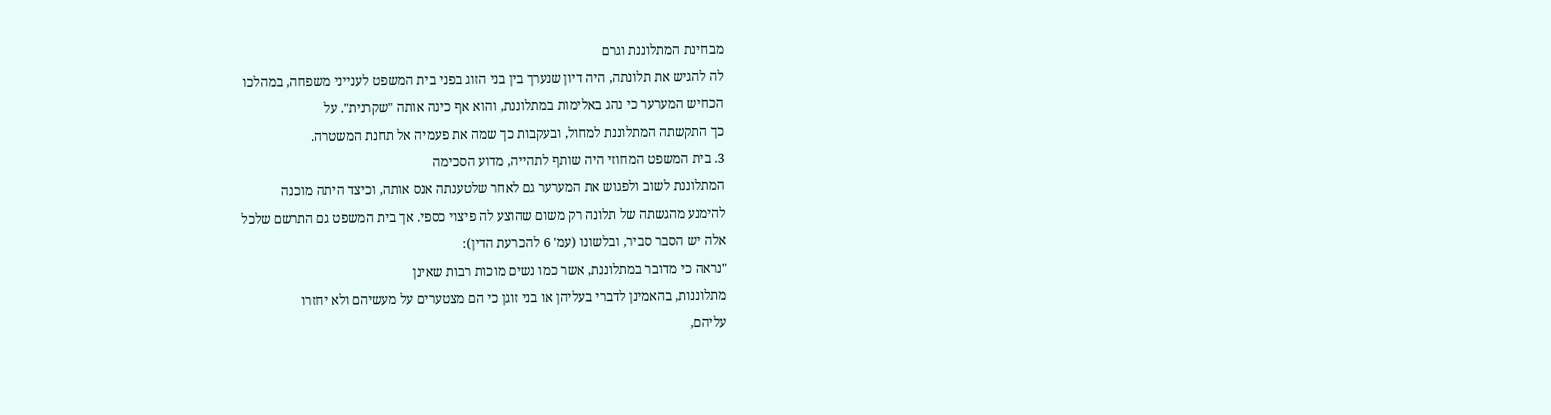מבחינת המתלוננת וגרם
לה להגיש את תלונתה, היה דיון שנערך בין בני הזוג בפני בית המשפט לענייני משפחה, במהלכו
הכחיש המערער כי נהג באלימות במתלוננת, והוא אף כינה אותה "שקרנית". על
כך התקשתה המתלוננת למחול, ובעקבות כך שמה את פעמיה אל תחנת המשטרה.
3. בית המשפט המחוזי היה שותף לתהייה, מדוע הסכימה
המתלוננת לשוב ולפגוש את המערער גם לאחר שלטענתה אנס אותה, וכיצד היתה מוכנה
להימנע מהגשתה של תלונה רק משום שהוצע לה פיצוי כספי. אך בית המשפט גם התרשם שלכל
אלה יש הסבר סביר, ובלשונו (עמ' 6 להכרעת הדין):
"נראה כי מדובר במתלוננת, אשר כמו נשים מוכות רבות שאינן
מתלוננות, בהאמינן לדברי בעליהן או בני זוגן כי הם מצטערים על מעשיהם ולא יחזרו
עליהם,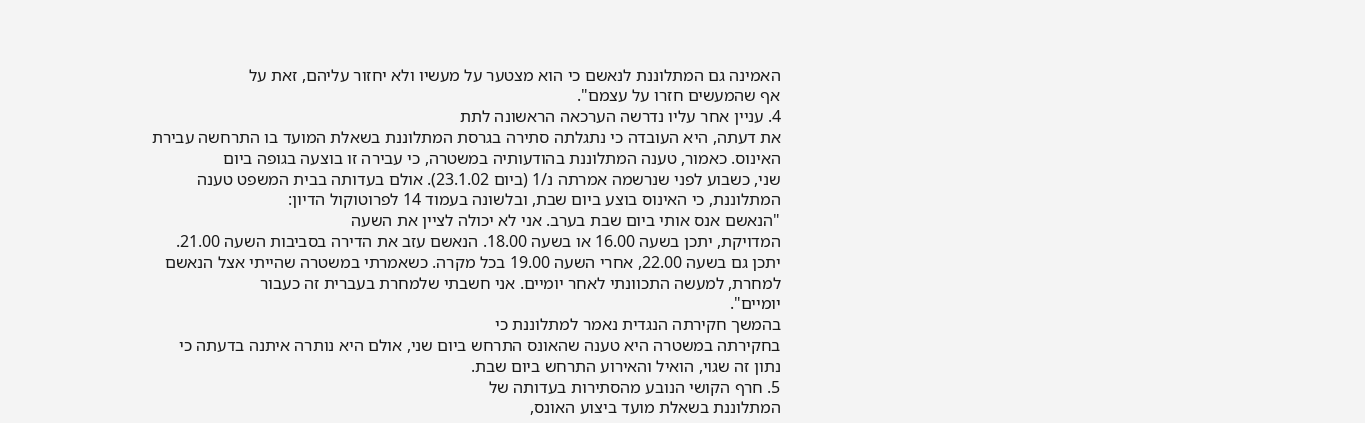האמינה גם המתלוננת לנאשם כי הוא מצטער על מעשיו ולא יחזור עליהם, זאת על
אף שהמעשים חזרו על עצמם".
4. עניין אחר עליו נדרשה הערכאה הראשונה לתת
את דעתה, היא העובדה כי נתגלתה סתירה בגרסת המתלוננת בשאלת המועד בו התרחשה עבירת
האינוס. כאמור, טענה המתלוננת בהודעותיה במשטרה, כי עבירה זו בוצעה בגופה ביום
שני, כשבוע לפני שנרשמה אמרתה נ/1 (ביום 23.1.02). אולם בעדותה בבית המשפט טענה
המתלוננת, כי האינוס בוצע ביום שבת, ובלשונה בעמוד 14 לפרוטוקול הדיון:
"הנאשם אנס אותי ביום שבת בערב. אני לא יכולה לציין את השעה
המדויקת, יתכן בשעה 16.00 או בשעה 18.00. הנאשם עזב את הדירה בסביבות השעה 21.00.
יתכן גם בשעה 22.00, אחרי השעה 19.00 בכל מקרה. כשאמרתי במשטרה שהייתי אצל הנאשם
למחרת, למעשה התכוונתי לאחר יומיים. אני חשבתי שלמחרת בעברית זה כעבור
יומיים".
בהמשך חקירתה הנגדית נאמר למתלוננת כי
בחקירתה במשטרה היא טענה שהאונס התרחש ביום שני, אולם היא נותרה איתנה בדעתה כי
נתון זה שגוי, הואיל והאירוע התרחש ביום שבת.
5. חרף הקושי הנובע מהסתירות בעדותה של
המתלוננת בשאלת מועד ביצוע האונס,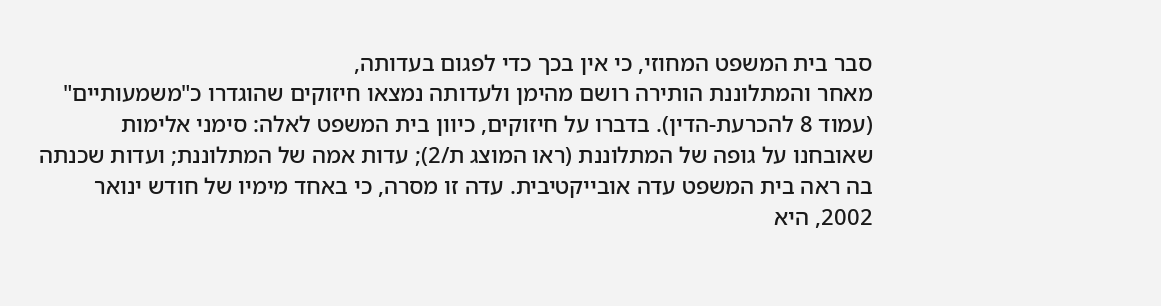סבר בית המשפט המחוזי, כי אין בכך כדי לפגום בעדותה,
מאחר והמתלוננת הותירה רושם מהימן ולעדותה נמצאו חיזוקים שהוגדרו כ"משמעותיים"
(עמוד 8 להכרעת-הדין). בדברו על חיזוקים, כיוון בית המשפט לאלה: סימני אלימות
שאובחנו על גופה של המתלוננת (ראו המוצג ת/2); עדות אמה של המתלוננת; ועדות שכנתה
בה ראה בית המשפט עדה אובייקטיבית. עדה זו מסרה, כי באחד מימיו של חודש ינואר
2002, היא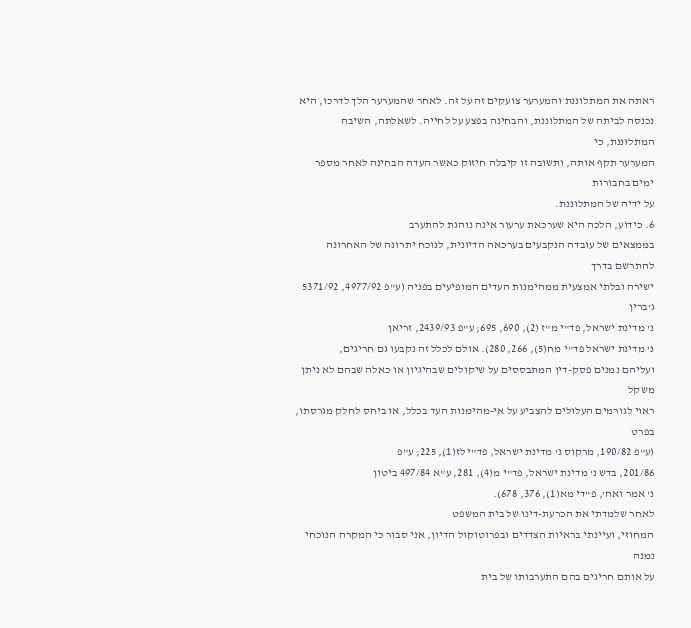ראתה את המתלוננת והמערער צועקים זה על זה. לאחר שהמערער הלך לדרכו, היא
נכנסה לביתה של המתלוננת, והבחינה בפצע על לחייה. לשאלתה, השיבה המתלוננת, כי
המערער תקף אותה, ותשובה זו קיבלה חיזוק כאשר העדה הבחינה לאחר מספר ימים בחבורות
על ידיה של המתלוננת.
6. כידוע, הלכה היא שערכאת ערעור אינה נוהגת להתערב
בממצאים של עובדה הנקבעים בערכאה הדיונית, לנוכח יתרונה של האחרונה להתרשם בדרך
ישירה ובלתי אמצעית ממהימנות העדים המופיעים בפניה (ע"פ 4977/92, 5371/92 ג'ברין
נ' מדינת ישראל, פד"י מ"ז (2), 690, 695; ע"פ 2439/93, זריאן
נ' מדינת ישראל פד"י מח(5), 266, 280). אולם לכלל זה נקבעו גם חריגים,
ועליהם נמנים פסק-דין המתבססים על שיקולים שבהיגיון או כאלה שבהם לא ניתן משקל
ראוי לגורמים העלולים להצביע על אי-מהימנות העד בכלל, או ביחס לחלק מגרסתו, בפרט
(ע"פ 190/82, מרקוס נ' מדינת ישראל, פד"י לז(1), 225; ע"פ
201/86, בדש נ' מדינת ישראל, פד"י מ(4), 281, ע"א 497/84 ביטון
נ' אמר ואח', פ"די מא(1), 376, 678).
לאחר שלמדתי את הכרעת-דינו של בית המשפט
המחוזי, ועיינתי בראיות הצדדים ובפרוטוקול הדיון, אני סבור כי המקרה הנוכחי נמנה
על אותם חריגים בהם התערבותו של בית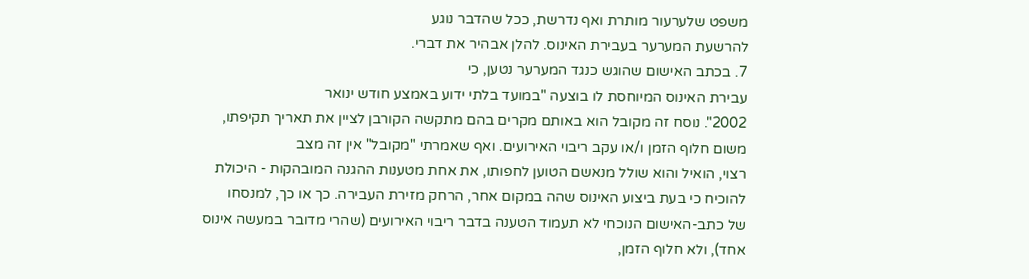משפט שלערעור מותרת ואף נדרשת, ככל שהדבר נוגע
להרשעת המערער בעבירת האינוס. להלן אבהיר את דברי.
7. בכתב האישום שהוגש כנגד המערער נטען, כי
עבירת האינוס המיוחסת לו בוצעה "במועד בלתי ידוע באמצע חודש ינואר
2002". נוסח זה מקובל הוא באותם מקרים בהם מתקשה הקורבן לציין את תאריך תקיפתו,
משום חלוף הזמן ו/או עקב ריבוי האירועים. ואף שאמרתי "מקובל" אין זה מצב
רצוי, הואיל והוא שולל מנאשם הטוען לחפותו, את אחת מטענות ההגנה המובהקות - היכולת
להוכיח כי בעת ביצוע האינוס שהה במקום אחר, הרחק מזירת העבירה. כך או כך, למנסחו
של כתב-האישום הנוכחי לא תעמוד הטענה בדבר ריבוי האירועים (שהרי מדובר במעשה אינוס
אחד), ולא חלוף הזמן,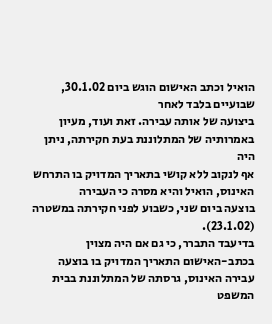הואיל וכתב האישום הוגש ביום 30.1.02, שבועיים בלבד לאחר
ביצועה של אותה עבירה. זאת ועוד, מעיון באמרותיה של המתלוננת בעת חקירתה, ניתן היה
אף לנקוב ללא קושי בתאריך המדויק בו התרחש האינוס, הואיל והיא מסרה כי העבירה
בוצעה ביום שני, כשבוע לפני חקירתה במשטרה (23.1.02).
בדיעבד התברר, כי גם אם היה מצוין
בכתב-האישום התאריך המדויק בו בוצעה עבירה האינוס, גרסתה של המתלוננת בבית המשפט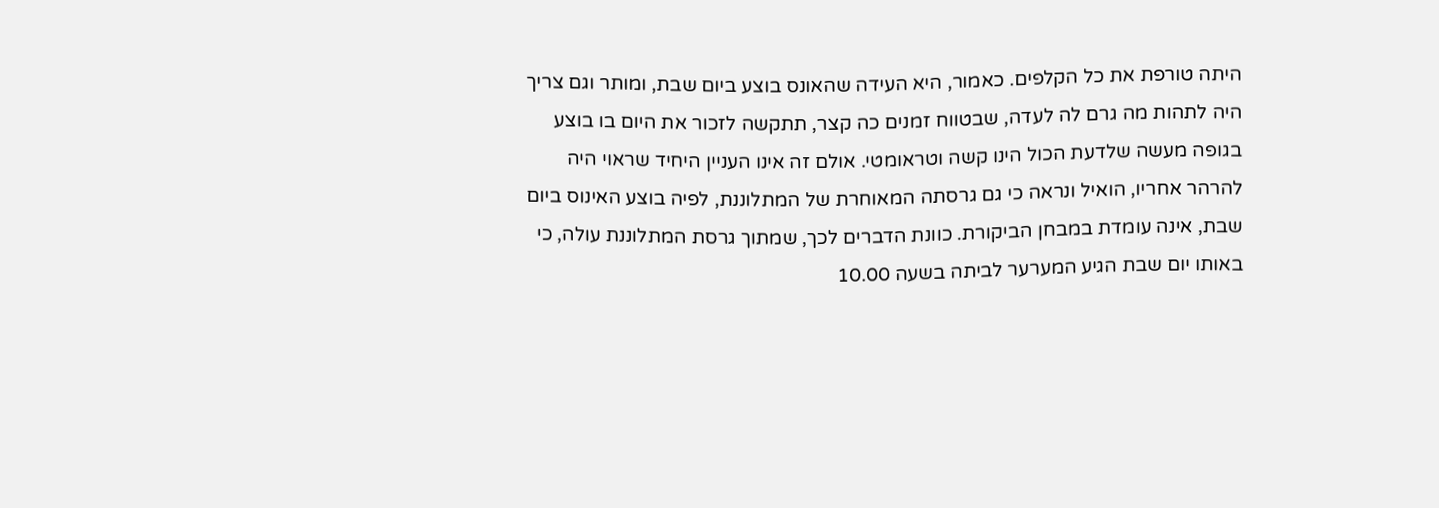היתה טורפת את כל הקלפים. כאמור, היא העידה שהאונס בוצע ביום שבת, ומותר וגם צריך
היה לתהות מה גרם לה לעדה, שבטווח זמנים כה קצר, תתקשה לזכור את היום בו בוצע
בגופה מעשה שלדעת הכול הינו קשה וטראומטי. אולם זה אינו העניין היחיד שראוי היה
להרהר אחריו, הואיל ונראה כי גם גרסתה המאוחרת של המתלוננת, לפיה בוצע האינוס ביום
שבת, אינה עומדת במבחן הביקורת. כוונת הדברים לכך, שמתוך גרסת המתלוננת עולה, כי
באותו יום שבת הגיע המערער לביתה בשעה 10.00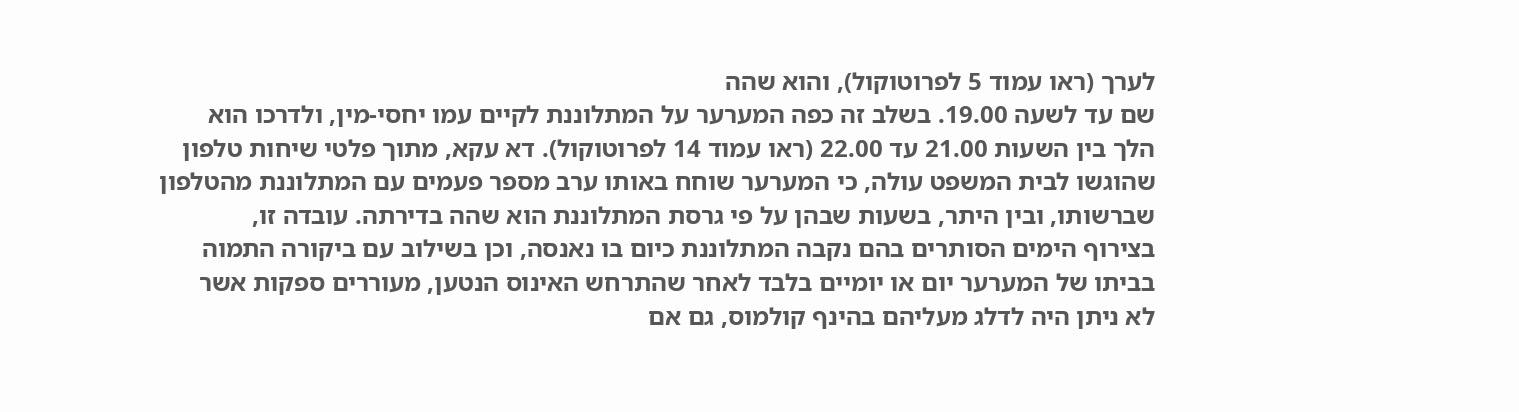לערך (ראו עמוד 5 לפרוטוקול), והוא שהה
שם עד לשעה 19.00. בשלב זה כפה המערער על המתלוננת לקיים עמו יחסי-מין, ולדרכו הוא
הלך בין השעות 21.00 עד 22.00 (ראו עמוד 14 לפרוטוקול). דא עקא, מתוך פלטי שיחות טלפון
שהוגשו לבית המשפט עולה, כי המערער שוחח באותו ערב מספר פעמים עם המתלוננת מהטלפון
שברשותו, ובין היתר, בשעות שבהן על פי גרסת המתלוננת הוא שהה בדירתה. עובדה זו,
בצירוף הימים הסותרים בהם נקבה המתלוננת כיום בו נאנסה, וכן בשילוב עם ביקורה התמוה
בביתו של המערער יום או יומיים בלבד לאחר שהתרחש האינוס הנטען, מעוררים ספקות אשר
לא ניתן היה לדלג מעליהם בהינף קולמוס, גם אם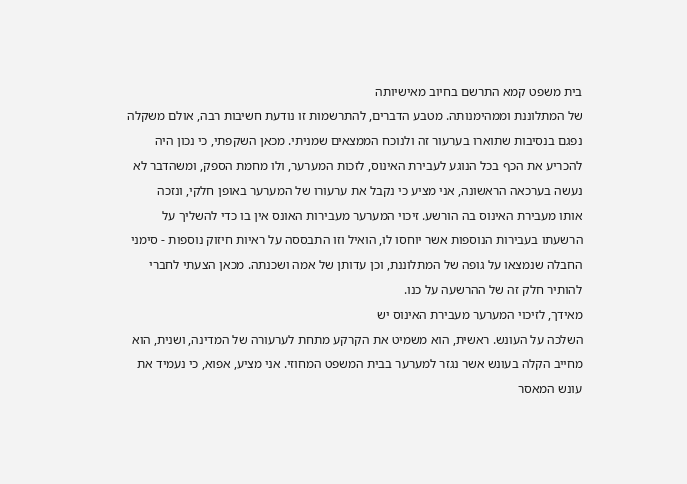בית משפט קמא התרשם בחיוב מאישיותה
של המתלוננת וממהימנותה. מטבע הדברים, להתרשמות זו נודעת חשיבות רבה, אולם משקלה
נפגם בנסיבות שתוארו בערעור זה ולנוכח הממצאים שמניתי. מכאן השקפתי, כי נכון היה
להכריע את הכף בכל הנוגע לעבירת האינוס, לזכות המערער, ולו מחמת הספק, ומשהדבר לא
נעשה בערכאה הראשונה, אני מציע כי נקבל את ערעורו של המערער באופן חלקי, ונזכה
אותו מעבירת האינוס בה הורשע. זיכוי המערער מעבירות האונס אין בו כדי להשליך על
הרשעתו בעבירות הנוספות אשר יוחסו לו, הואיל וזו התבססה על ראיות חיזוק נוספות - סימני
החבלה שנמצאו על גופה של המתלוננת, וכן עדותן של אמה ושכנתה. מכאן הצעתי לחברי
להותיר חלק זה של ההרשעה על כנו.
מאידך, לזיכוי המערער מעבירת האינוס יש
השלכה על העונש. ראשית, הוא משמיט את הקרקע מתחת לערעורה של המדינה, ושנית, הוא
מחייב הקלה בעונש אשר נגזר למערער בבית המשפט המחוזי. אני מציע, אפוא, כי נעמיד את
עונש המאסר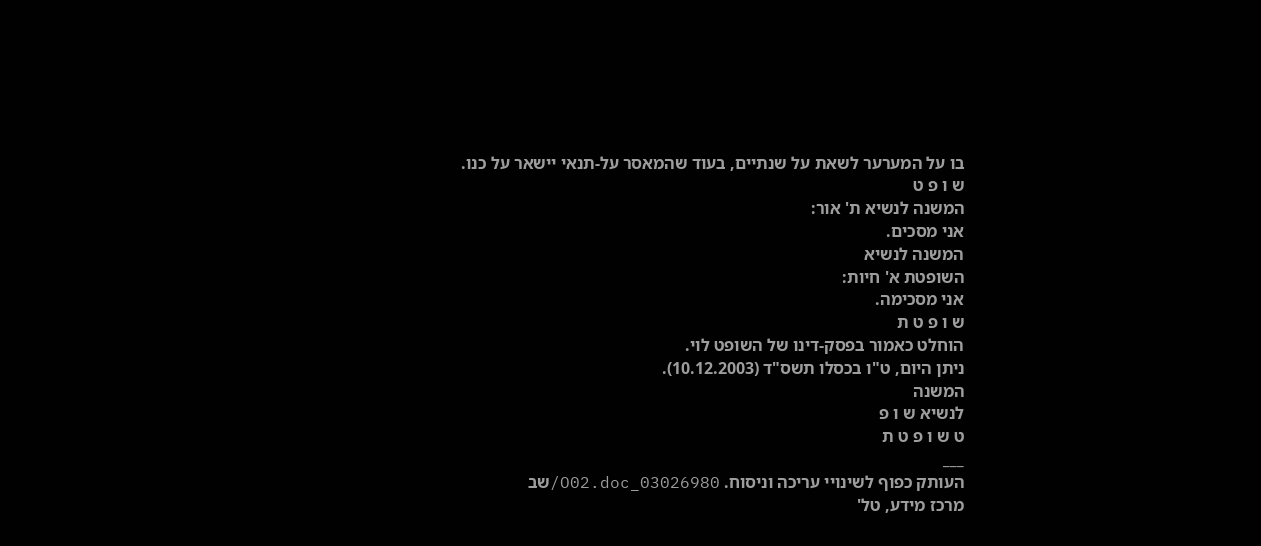בו על המערער לשאת על שנתיים, בעוד שהמאסר על-תנאי יישאר על כנו.
ש ו פ ט
המשנה לנשיא ת' אור:
אני מסכים.
המשנה לנשיא
השופטת א' חיות:
אני מסכימה.
ש ו פ ט ת
הוחלט כאמור בפסק-דינו של השופט לוי.
ניתן היום, ט"ו בכסלו תשס"ד (10.12.2003).
המשנה
לנשיא ש ו פ
ט ש ו פ ט ת
___
העותק כפוף לשינויי עריכה וניסוח. 03026980_O02.doc/שב
מרכז מידע, טל'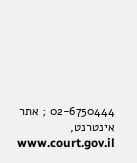02-6750444 ; אתר אינטרנט, www.court.gov.il